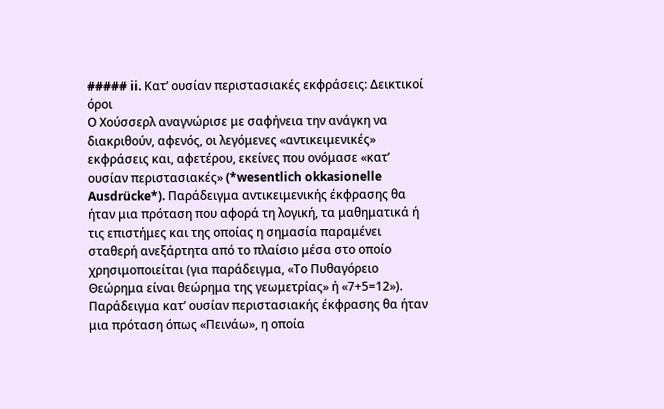##### ii. Κατ’ ουσίαν περιστασιακές εκφράσεις: Δεικτικοί όροι
Ο Χούσσερλ αναγνώρισε με σαφήνεια την ανάγκη να διακριθούν, αφενός, οι λεγόμενες «αντικειμενικές» εκφράσεις και, αφετέρου, εκείνες που ονόμασε «κατ’ ουσίαν περιστασιακές» (*wesentlich okkasionelle Ausdrücke*). Παράδειγμα αντικειμενικής έκφρασης θα ήταν μια πρόταση που αφορά τη λογική, τα μαθηματικά ή τις επιστήμες και της οποίας η σημασία παραμένει σταθερή ανεξάρτητα από το πλαίσιο μέσα στο οποίο χρησιμοποιείται (για παράδειγμα, «Το Πυθαγόρειο Θεώρημα είναι θεώρημα της γεωμετρίας» ή «7+5=12»). Παράδειγμα κατ’ ουσίαν περιστασιακής έκφρασης θα ήταν μια πρόταση όπως «Πεινάω», η οποία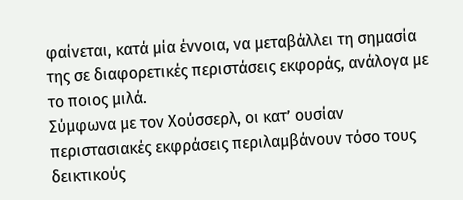φαίνεται, κατά μία έννοια, να μεταβάλλει τη σημασία της σε διαφορετικές περιστάσεις εκφοράς, ανάλογα με το ποιος μιλά.
Σύμφωνα με τον Χούσσερλ, οι κατ’ ουσίαν περιστασιακές εκφράσεις περιλαμβάνουν τόσο τους δεικτικούς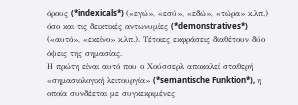όρους (*indexicals*) («εγώ», «εσύ», «εδώ», «τώρα» κ.λπ.) όσο και τις δεικτικές αντωνυμίες (*demonstratives*) («αυτό», «εκείνο» κ.λπ.). Τέτοιες εκφράσεις διαθέτουν δύο όψεις της σημασίας.
Η πρώτη είναι αυτό που ο Χούσσερλ αποκαλεί σταθερή «σημασιολογική λειτουργία» (*semantische Funktion*), η οποία συνδέεται με συγκεκριμένες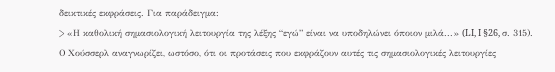δεικτικές εκφράσεις. Για παράδειγμα:
> «Η καθολική σημασιολογική λειτουργία της λέξης “εγώ” είναι να υποδηλώνει όποιον μιλά...» (LI, I §26, σ. 315).
Ο Χούσσερλ αναγνωρίζει, ωστόσο, ότι οι προτάσεις που εκφράζουν αυτές τις σημασιολογικές λειτουργίες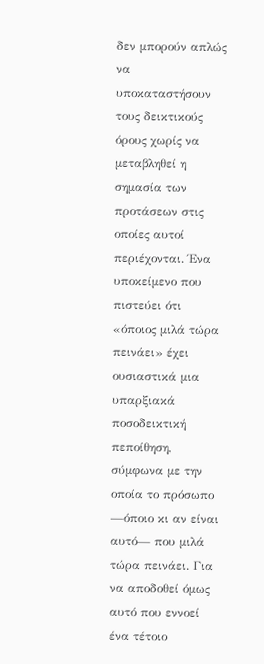δεν μπορούν απλώς να υποκαταστήσουν τους δεικτικούς όρους χωρίς να μεταβληθεί η σημασία των προτάσεων στις οποίες αυτοί περιέχονται. Ένα υποκείμενο που πιστεύει ότι «όποιος μιλά τώρα πεινάει» έχει ουσιαστικά μια υπαρξιακά ποσοδεικτική πεποίθηση, σύμφωνα με την οποία το πρόσωπο —όποιο κι αν είναι αυτό— που μιλά τώρα πεινάει. Για να αποδοθεί όμως αυτό που εννοεί ένα τέτοιο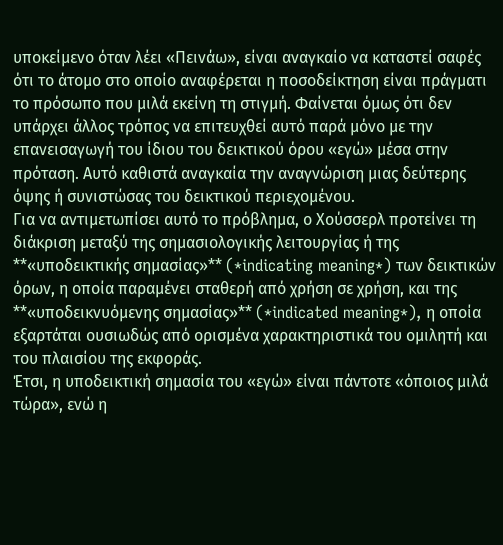υποκείμενο όταν λέει «Πεινάω», είναι αναγκαίο να καταστεί σαφές ότι το άτομο στο οποίο αναφέρεται η ποσοδείκτηση είναι πράγματι το πρόσωπο που μιλά εκείνη τη στιγμή. Φαίνεται όμως ότι δεν υπάρχει άλλος τρόπος να επιτευχθεί αυτό παρά μόνο με την επανεισαγωγή του ίδιου του δεικτικού όρου «εγώ» μέσα στην πρόταση. Αυτό καθιστά αναγκαία την αναγνώριση μιας δεύτερης όψης ή συνιστώσας του δεικτικού περιεχομένου.
Για να αντιμετωπίσει αυτό το πρόβλημα, ο Χούσσερλ προτείνει τη διάκριση μεταξύ της σημασιολογικής λειτουργίας ή της **«υποδεικτικής σημασίας»** (*indicating meaning*) των δεικτικών όρων, η οποία παραμένει σταθερή από χρήση σε χρήση, και της **«υποδεικνυόμενης σημασίας»** (*indicated meaning*), η οποία εξαρτάται ουσιωδώς από ορισμένα χαρακτηριστικά του ομιλητή και του πλαισίου της εκφοράς.
Έτσι, η υποδεικτική σημασία του «εγώ» είναι πάντοτε «όποιος μιλά τώρα», ενώ η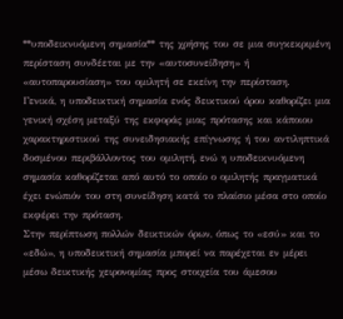**υποδεικνυόμενη σημασία** της χρήσης του σε μια συγκεκριμένη περίσταση συνδέεται με την «αυτοσυνείδηση» ή «αυτοπαρουσίαση» του ομιλητή σε εκείνη την περίσταση.
Γενικά, η υποδεικτική σημασία ενός δεικτικού όρου καθορίζει μια γενική σχέση μεταξύ της εκφοράς μιας πρότασης και κάποιου χαρακτηριστικού της συνειδησιακής επίγνωσης ή του αντιληπτικά δοσμένου περιβάλλοντος του ομιλητή, ενώ η υποδεικνυόμενη σημασία καθορίζεται από αυτό το οποίο ο ομιλητής πραγματικά έχει ενώπιόν του στη συνείδηση κατά το πλαίσιο μέσα στο οποίο εκφέρει την πρόταση.
Στην περίπτωση πολλών δεικτικών όρων, όπως το «εσύ» και το «εδώ», η υποδεικτική σημασία μπορεί να παρέχεται εν μέρει μέσω δεικτικής χειρονομίας προς στοιχεία του άμεσου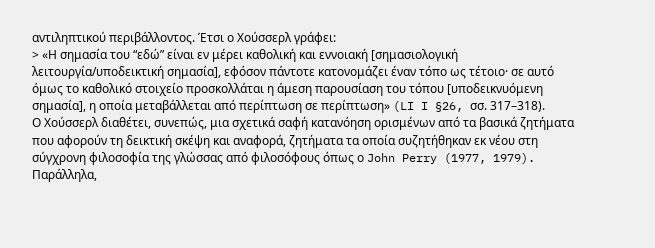αντιληπτικού περιβάλλοντος. Έτσι ο Χούσσερλ γράφει:
> «Η σημασία του “εδώ” είναι εν μέρει καθολική και εννοιακή [σημασιολογική λειτουργία/υποδεικτική σημασία], εφόσον πάντοτε κατονομάζει έναν τόπο ως τέτοιο· σε αυτό όμως το καθολικό στοιχείο προσκολλάται η άμεση παρουσίαση του τόπου [υποδεικνυόμενη σημασία], η οποία μεταβάλλεται από περίπτωση σε περίπτωση» (LI I §26, σσ. 317–318).
Ο Χούσσερλ διαθέτει, συνεπώς, μια σχετικά σαφή κατανόηση ορισμένων από τα βασικά ζητήματα που αφορούν τη δεικτική σκέψη και αναφορά, ζητήματα τα οποία συζητήθηκαν εκ νέου στη σύγχρονη φιλοσοφία της γλώσσας από φιλοσόφους όπως ο John Perry (1977, 1979). Παράλληλα,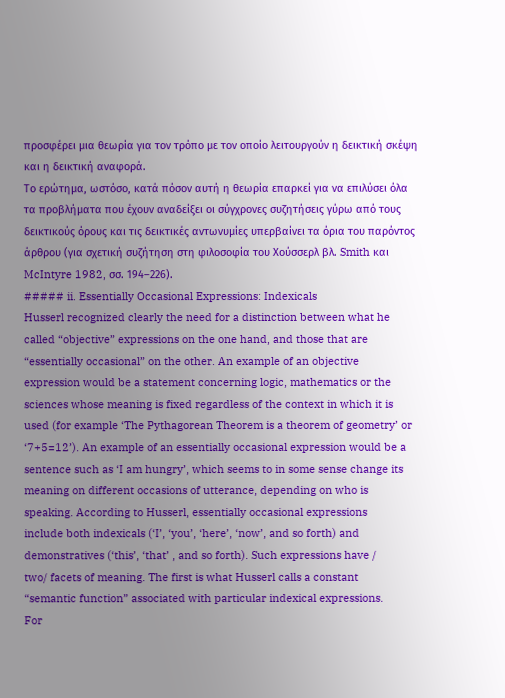προσφέρει μια θεωρία για τον τρόπο με τον οποίο λειτουργούν η δεικτική σκέψη και η δεικτική αναφορά.
Το ερώτημα, ωστόσο, κατά πόσον αυτή η θεωρία επαρκεί για να επιλύσει όλα τα προβλήματα που έχουν αναδείξει οι σύγχρονες συζητήσεις γύρω από τους δεικτικούς όρους και τις δεικτικές αντωνυμίες υπερβαίνει τα όρια του παρόντος άρθρου (για σχετική συζήτηση στη φιλοσοφία του Χούσσερλ βλ. Smith και McIntyre 1982, σσ. 194–226).
##### ii. Essentially Occasional Expressions: Indexicals
Husserl recognized clearly the need for a distinction between what he
called “objective” expressions on the one hand, and those that are
“essentially occasional” on the other. An example of an objective
expression would be a statement concerning logic, mathematics or the
sciences whose meaning is fixed regardless of the context in which it is
used (for example ‘The Pythagorean Theorem is a theorem of geometry’ or
‘7+5=12’). An example of an essentially occasional expression would be a
sentence such as ‘I am hungry’, which seems to in some sense change its
meaning on different occasions of utterance, depending on who is
speaking. According to Husserl, essentially occasional expressions
include both indexicals (‘I’, ‘you’, ‘here’, ‘now’, and so forth) and
demonstratives (‘this’, ‘that’ , and so forth). Such expressions have /
two/ facets of meaning. The first is what Husserl calls a constant
“semantic function” associated with particular indexical expressions.
For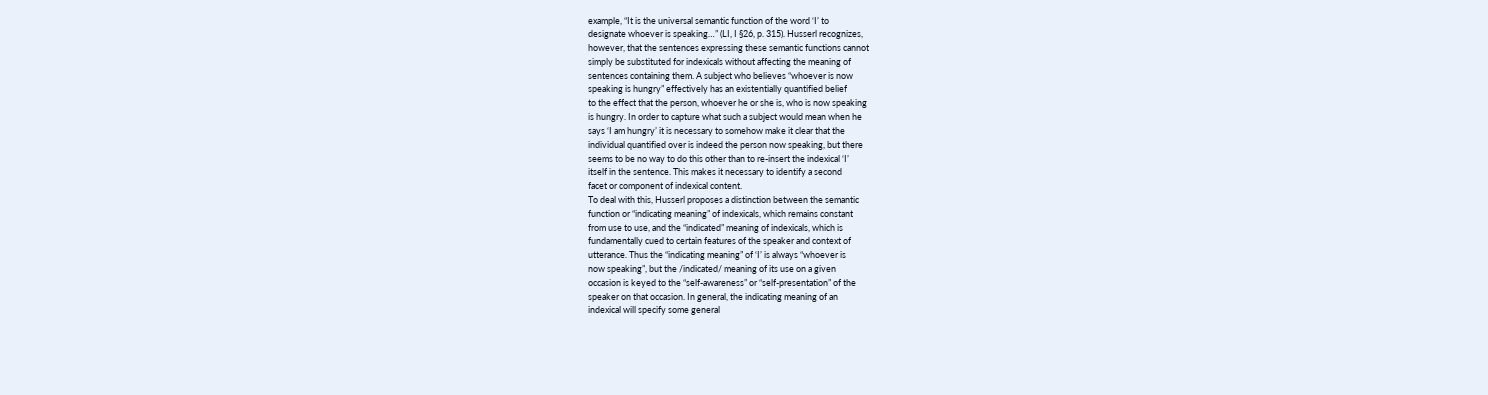example, “It is the universal semantic function of the word ‘I’ to
designate whoever is speaking…” (LI, I §26, p. 315). Husserl recognizes,
however, that the sentences expressing these semantic functions cannot
simply be substituted for indexicals without affecting the meaning of
sentences containing them. A subject who believes “whoever is now
speaking is hungry” effectively has an existentially quantified belief
to the effect that the person, whoever he or she is, who is now speaking
is hungry. In order to capture what such a subject would mean when he
says ‘I am hungry’ it is necessary to somehow make it clear that the
individual quantified over is indeed the person now speaking, but there
seems to be no way to do this other than to re-insert the indexical ‘I’
itself in the sentence. This makes it necessary to identify a second
facet or component of indexical content.
To deal with this, Husserl proposes a distinction between the semantic
function or “indicating meaning” of indexicals, which remains constant
from use to use, and the “indicated” meaning of indexicals, which is
fundamentally cued to certain features of the speaker and context of
utterance. Thus the “indicating meaning” of ‘I’ is always “whoever is
now speaking”, but the /indicated/ meaning of its use on a given
occasion is keyed to the “self-awareness” or “self-presentation” of the
speaker on that occasion. In general, the indicating meaning of an
indexical will specify some general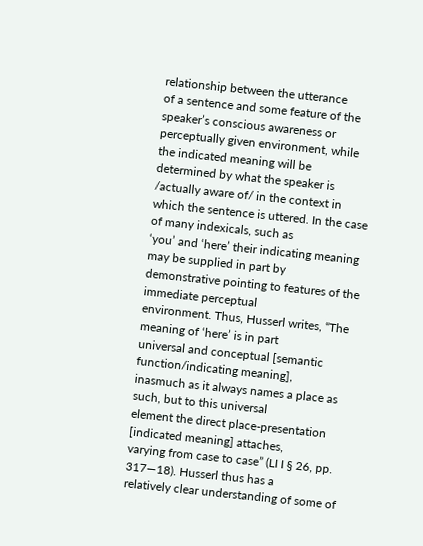relationship between the utterance
of a sentence and some feature of the speaker’s conscious awareness or
perceptually given environment, while the indicated meaning will be
determined by what the speaker is /actually aware of/ in the context in
which the sentence is uttered. In the case of many indexicals, such as
‘you’ and ‘here’ their indicating meaning may be supplied in part by
demonstrative pointing to features of the immediate perceptual
environment. Thus, Husserl writes, “The meaning of ‘here’ is in part
universal and conceptual [semantic function/indicating meaning],
inasmuch as it always names a place as such, but to this universal
element the direct place-presentation [indicated meaning] attaches,
varying from case to case” (LI I § 26, pp. 317—18). Husserl thus has a
relatively clear understanding of some of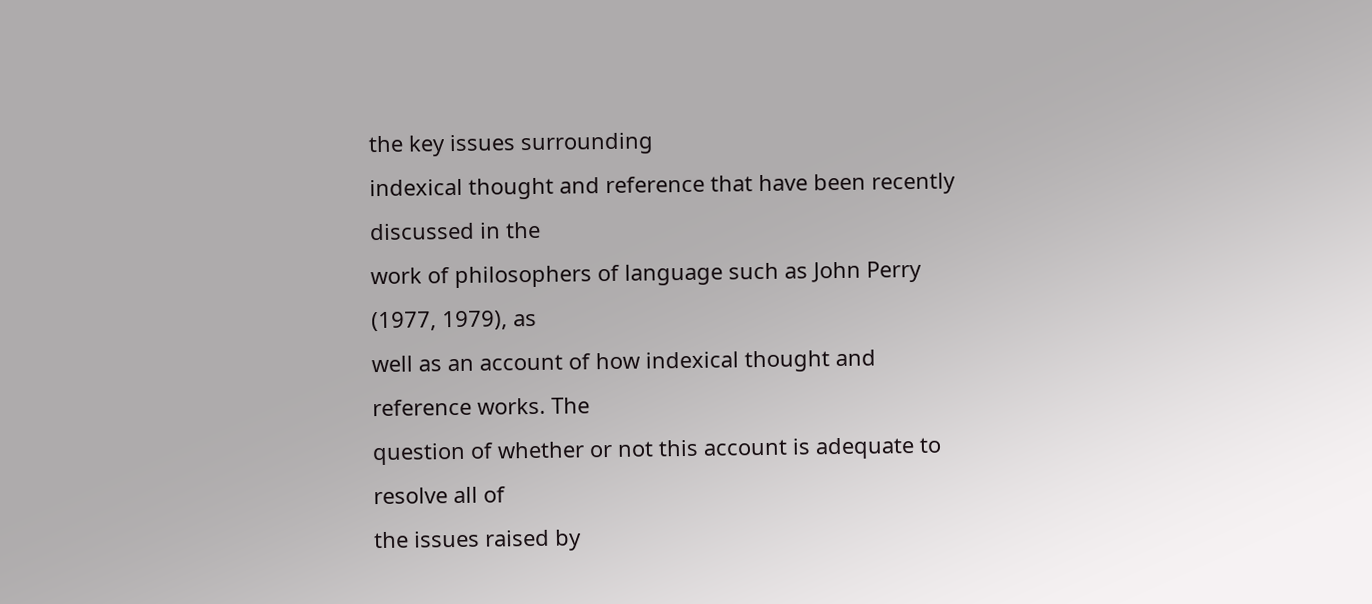the key issues surrounding
indexical thought and reference that have been recently discussed in the
work of philosophers of language such as John Perry (1977, 1979), as
well as an account of how indexical thought and reference works. The
question of whether or not this account is adequate to resolve all of
the issues raised by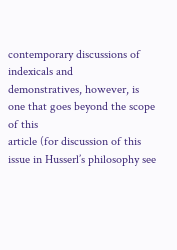contemporary discussions of indexicals and
demonstratives, however, is one that goes beyond the scope of this
article (for discussion of this issue in Husserl’s philosophy see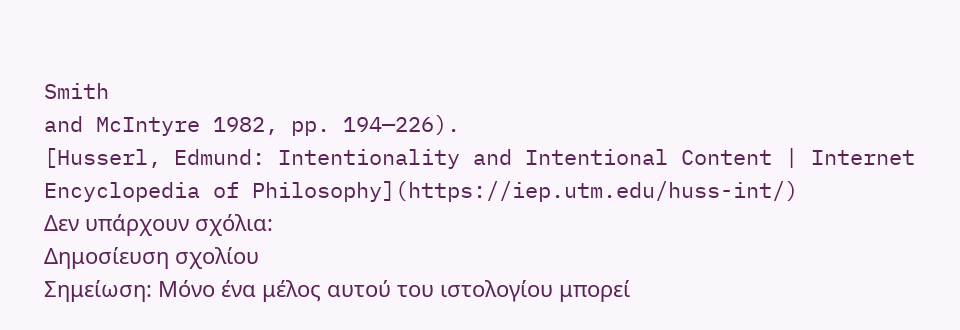Smith
and McIntyre 1982, pp. 194—226).
[Husserl, Edmund: Intentionality and Intentional Content | Internet Encyclopedia of Philosophy](https://iep.utm.edu/huss-int/)
Δεν υπάρχουν σχόλια:
Δημοσίευση σχολίου
Σημείωση: Μόνο ένα μέλος αυτού του ιστολογίου μπορεί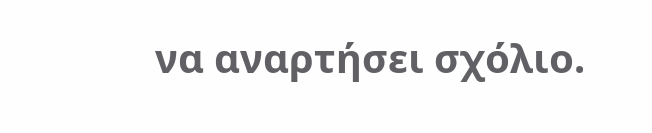να αναρτήσει σχόλιο.